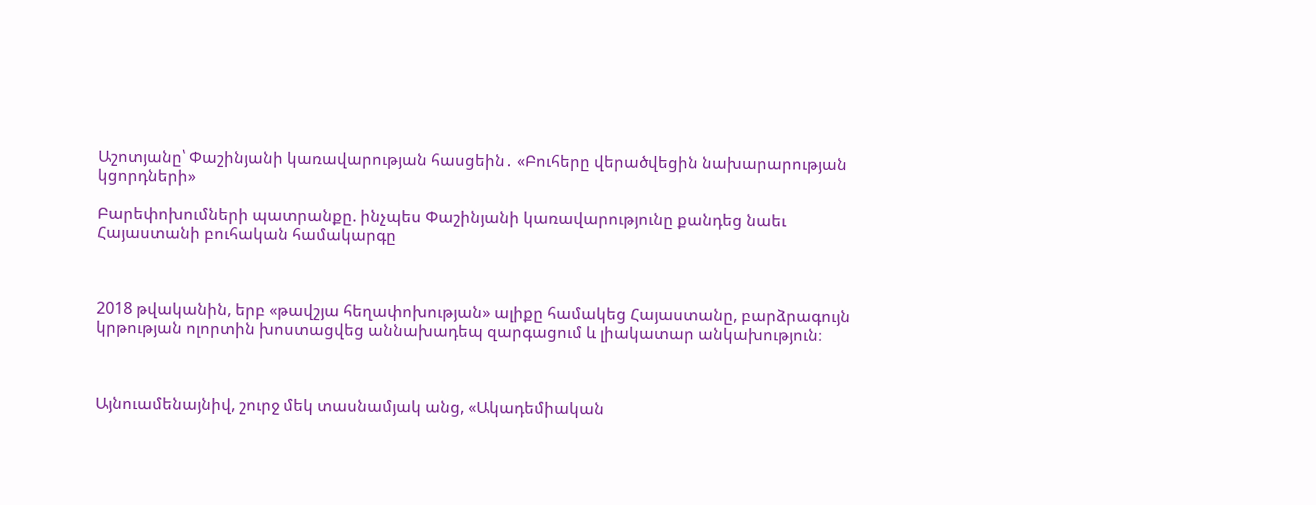Աշոտյանը՝ Փաշինյանի կառավարության հասցեին․ «Բուհերը վերածվեցին նախարարության կցորդների»

Բարեփոխումների պատրանքը. ինչպես Փաշինյանի կառավարությունը քանդեց նաեւ Հայաստանի բուհական համակարգը



2018 թվականին, երբ «թավշյա հեղափոխության» ալիքը համակեց Հայաստանը, բարձրագույն կրթության ոլորտին խոստացվեց աննախադեպ զարգացում և լիակատար անկախություն։



Այնուամենայնիվ, շուրջ մեկ տասնամյակ անց, «Ակադեմիական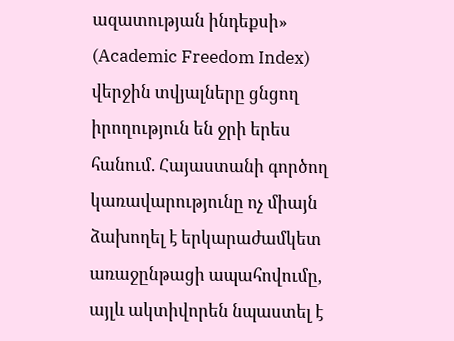ազատության ինդեքսի» (Academic Freedom Index) վերջին տվյալները ցնցող իրողություն են ջրի երես հանում. Հայաստանի գործող կառավարությունը ոչ միայն ձախողել է երկարաժամկետ առաջընթացի ապահովումը, այլև ակտիվորեն նպաստել է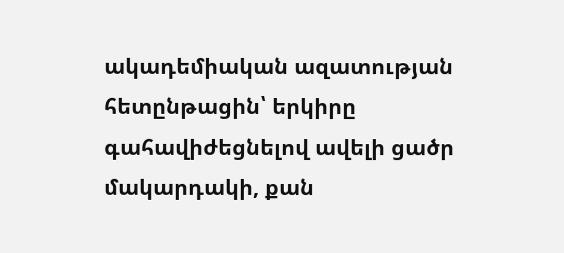ակադեմիական ազատության հետընթացին՝ երկիրը գահավիժեցնելով ավելի ցածր մակարդակի, քան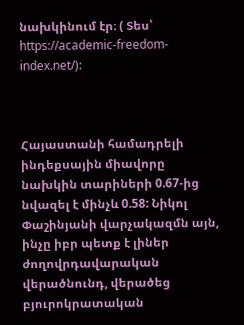նախկինում էր։ ( Տես՝ https://academic-freedom-index.net/):



Հայաստանի համադրելի ինդեքսային միավորը նախկին տարիների 0.67-ից նվազել է մինչև 0.58: Նիկոլ Փաշինյանի վարչակազմն այն, ինչը իբր պետք է լիներ ժողովրդավարական վերածնունդ, վերածեց բյուրոկրատական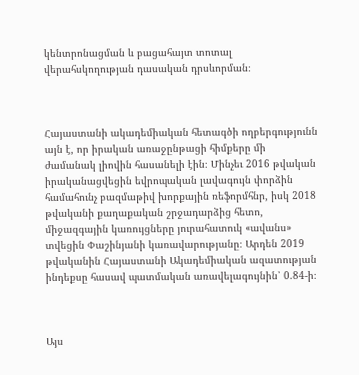կենտրոնացման և բացահայտ տոտալ վերահսկողության դասական դրսևորման։



Հայաստանի ակադեմիական հետագծի ողբերգությունն այն է, որ իրական առաջընթացի հիմքերը մի ժամանակ լիովին հասանելի էին։ Մինչեւ 2016 թվական իրականացվեցին եվրոպական լավագույն փորձին համահունչ բազմաթիվ խորքային ռեֆորմհնր, իսկ 2018 թվականի քաղաքական շրջադարձից հետո, միջազգային կառույցները յուրահատուկ «ավանս» տվեցին Փաշինյանի կառավարությանը։ Արդեն 2019 թվականին Հայաստանի Ակադեմիական ազատության ինդեքսը հասավ պատմական առավելագույնին՝ 0.84-ի։



Այս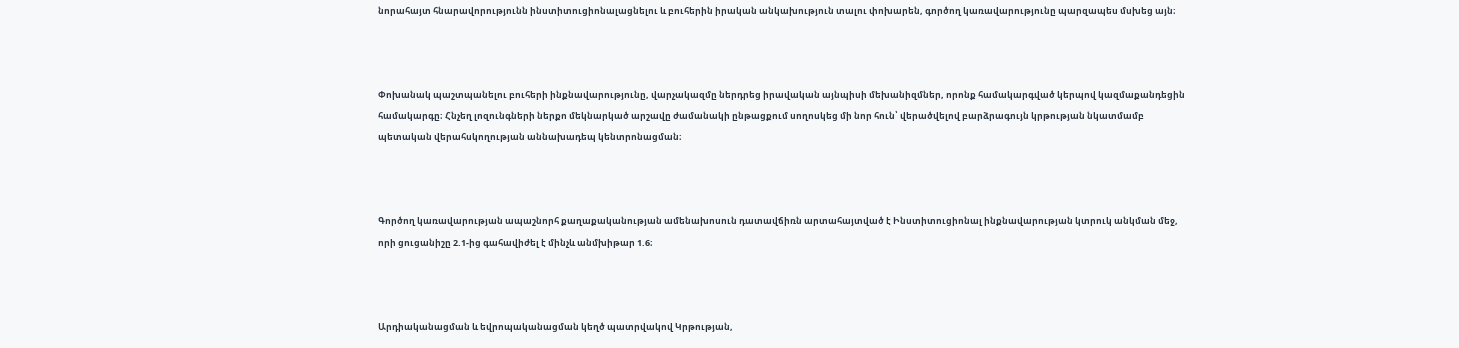նորահայտ հնարավորությունն ինստիտուցիոնալացնելու և բուհերին իրական անկախություն տալու փոխարեն, գործող կառավարությունը պարզապես մսխեց այն։



Փոխանակ պաշտպանելու բուհերի ինքնավարությունը, վարչակազմը ներդրեց իրավական այնպիսի մեխանիզմներ, որոնք համակարգված կերպով կազմաքանդեցին համակարգը։ Հնչեղ լոզունգների ներքո մեկնարկած արշավը ժամանակի ընթացքում սողոսկեց մի նոր հուն՝ վերածվելով բարձրագույն կրթության նկատմամբ պետական վերահսկողության աննախադեպ կենտրոնացման։



Գործող կառավարության ապաշնորհ քաղաքականության ամենախոսուն դատավճիռն արտահայտված է Ինստիտուցիոնալ ինքնավարության կտրուկ անկման մեջ, որի ցուցանիշը 2.1-ից գահավիժել է մինչև անմխիթար 1.6։



Արդիականացման և եվրոպականացման կեղծ պատրվակով Կրթության,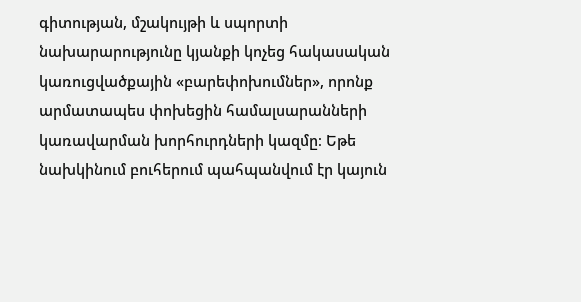գիտության, մշակույթի և սպորտի նախարարությունը կյանքի կոչեց հակասական կառուցվածքային «բարեփոխումներ», որոնք արմատապես փոխեցին համալսարանների կառավարման խորհուրդների կազմը։ Եթե նախկինում բուհերում պահպանվում էր կայուն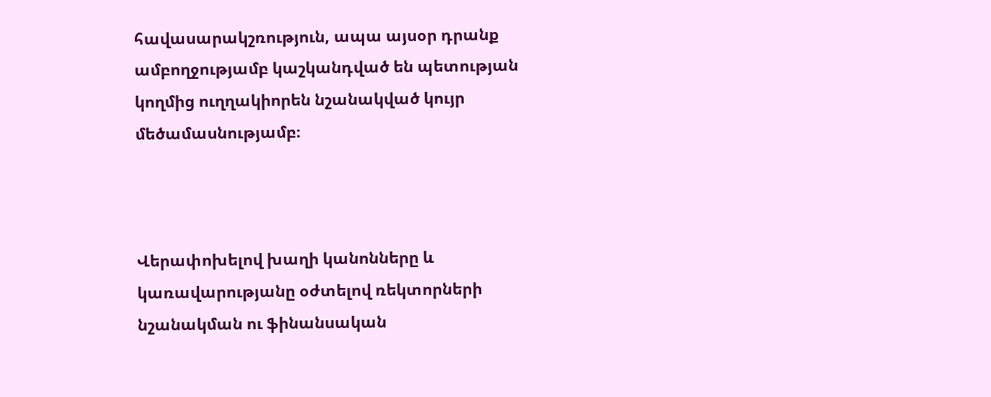հավասարակշռություն, ապա այսօր դրանք ամբողջությամբ կաշկանդված են պետության կողմից ուղղակիորեն նշանակված կույր մեծամասնությամբ։



Վերափոխելով խաղի կանոնները և կառավարությանը օժտելով ռեկտորների նշանակման ու ֆինանսական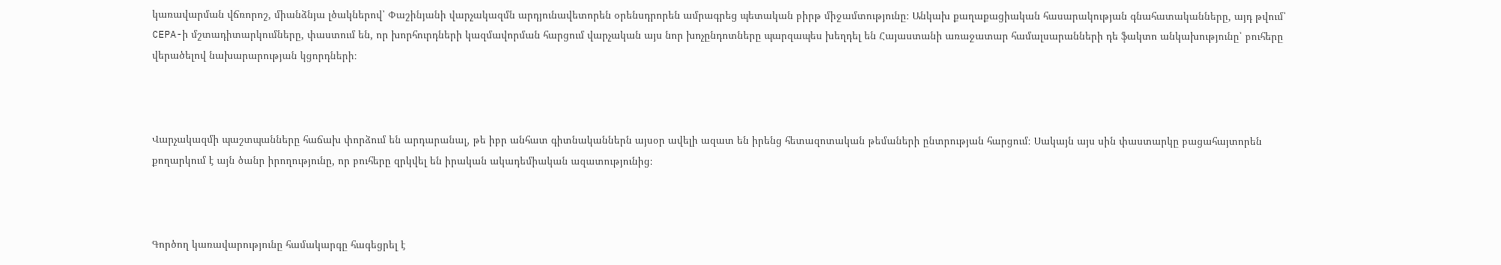կառավարման վճռորոշ, միանձնյա լծակներով՝ Փաշինյանի վարչակազմն արդյունավետորեն օրենսդրորեն ամրագրեց պետական բիրթ միջամտությունը։ Անկախ քաղաքացիական հասարակության գնահատականները, այդ թվում՝ CEPA-ի մշտադիտարկումները, փաստում են, որ խորհուրդների կազմավորման հարցում վարչական այս նոր խոչընդոտները պարզապես խեղդել են Հայաստանի առաջատար համալսարանների դե ֆակտո անկախությունը՝ բուհերը վերածելով նախարարության կցորդների։



Վարչակազմի պաշտպանները հաճախ փորձում են արդարանալ, թե իբր անհատ գիտնականներն այսօր ավելի ազատ են իրենց հետազոտական թեմաների ընտրության հարցում։ Սակայն այս սին փաստարկը բացահայտորեն քողարկում է այն ծանր իրողությունը, որ բուհերը զրկվել են իրական ակադեմիական ազատությունից։



Գործող կառավարությունը համակարգը հագեցրել է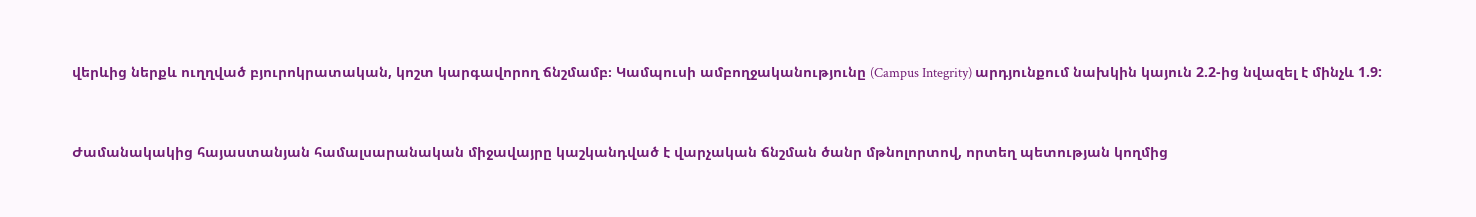վերևից ներքև ուղղված բյուրոկրատական, կոշտ կարգավորող ճնշմամբ։ Կամպուսի ամբողջականությունը (Campus Integrity) արդյունքում նախկին կայուն 2.2-ից նվազել է մինչև 1.9:



Ժամանակակից հայաստանյան համալսարանական միջավայրը կաշկանդված է վարչական ճնշման ծանր մթնոլորտով, որտեղ պետության կողմից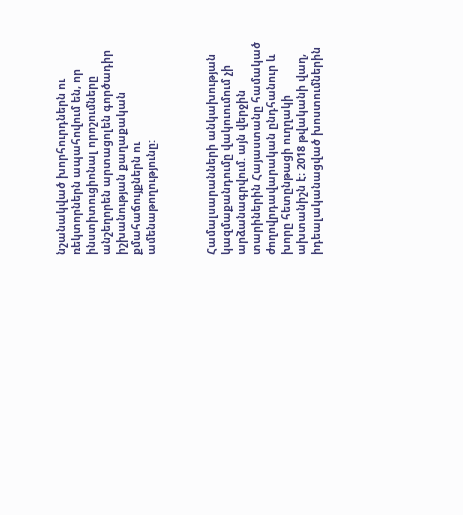նշանակված խորհուրդներն ու ռեկտորներն ապահովում են, որ ինստիտուցիոնալ որոշումները անշեղորեն արտացոլեն գործադիր իշխանության քաղաքական քմահաճույքներն ու ամենաթողությունը:



Համալսարանների անկախության կազմաքանդումը վակուումում չի արձանագրվում. այն վերջին տարիներին Հայաստանը համակած ժողովրդավարական ընդհանուր և խորը հետընթացի ուղղակի ախտանիշն է։ 2018 թվականի վաղ, իդեալականացված խոստումներին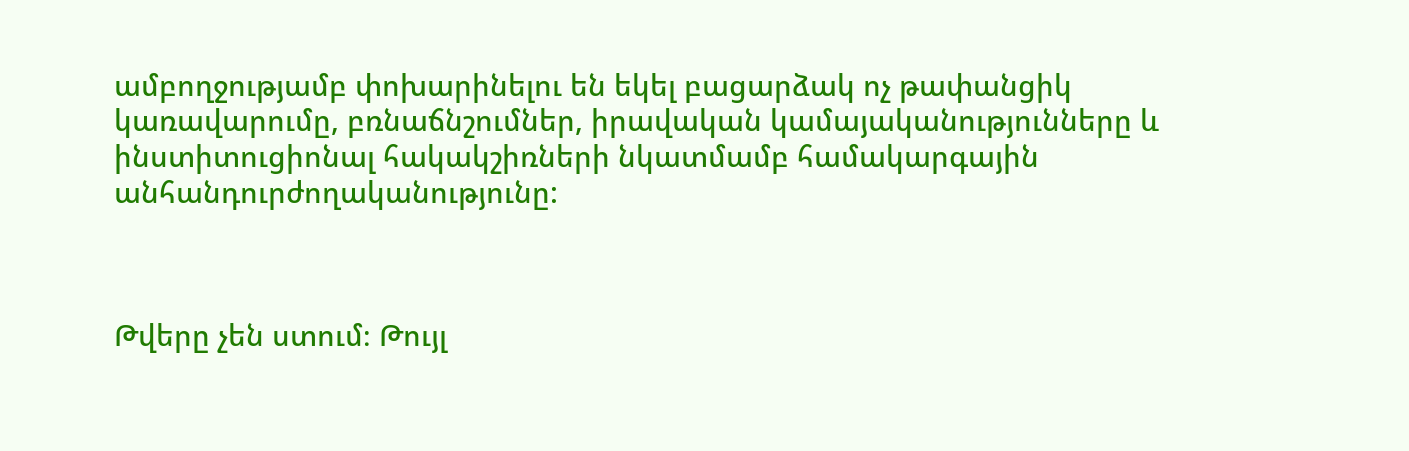ամբողջությամբ փոխարինելու են եկել բացարձակ ոչ թափանցիկ կառավարումը, բռնաճնշումներ, իրավական կամայականությունները և ինստիտուցիոնալ հակակշիռների նկատմամբ համակարգային անհանդուրժողականությունը:



Թվերը չեն ստում։ Թույլ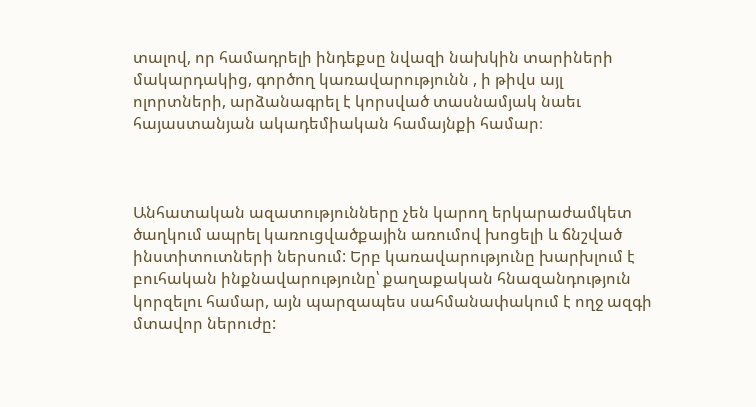տալով, որ համադրելի ինդեքսը նվազի նախկին տարիների մակարդակից, գործող կառավարությունն , ի թիվս այլ ոլորտների, արձանագրել է կորսված տասնամյակ նաեւ հայաստանյան ակադեմիական համայնքի համար։



Անհատական ազատությունները չեն կարող երկարաժամկետ ծաղկում ապրել կառուցվածքային առումով խոցելի և ճնշված ինստիտուտների ներսում: Երբ կառավարությունը խարխլում է բուհական ինքնավարությունը՝ քաղաքական հնազանդություն կորզելու համար, այն պարզապես սահմանափակում է ողջ ազգի մտավոր ներուժը: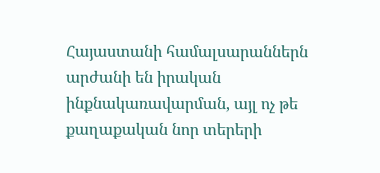Հայաստանի համալսարաններն արժանի են իրական ինքնակառավարման, այլ ոչ թե քաղաքական նոր տերերի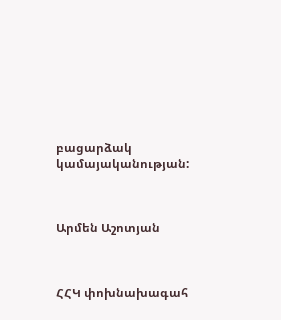բացարձակ կամայականության:



Արմեն Աշոտյան



ՀՀԿ փոխնախագահ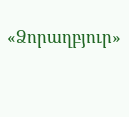«Ձորաղբյուր»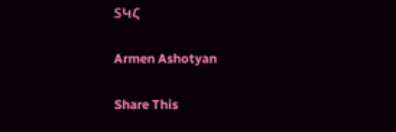ՏԿՀ

Armen Ashotyan

Share This